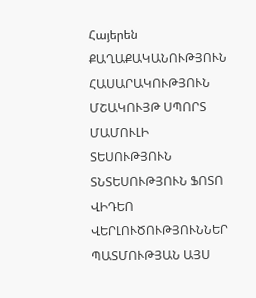Հայերեն
ՔԱՂԱՔԱԿԱՆՈՒԹՅՈՒՆ ՀԱՍԱՐԱԿՈՒԹՅՈՒՆ ՄՇԱԿՈՒՅԹ ՍՊՈՐՏ ՄԱՄՈՒԼԻ ՏԵՍՈՒԹՅՈՒՆ ՏՆՏԵՍՈՒԹՅՈՒՆ ՖՈՏՈ ՎԻԴԵՈ ՎԵՐԼՈՒԾՈՒԹՅՈՒՆՆԵՐ ՊԱՏՄՈՒԹՅԱՆ ԱՅՍ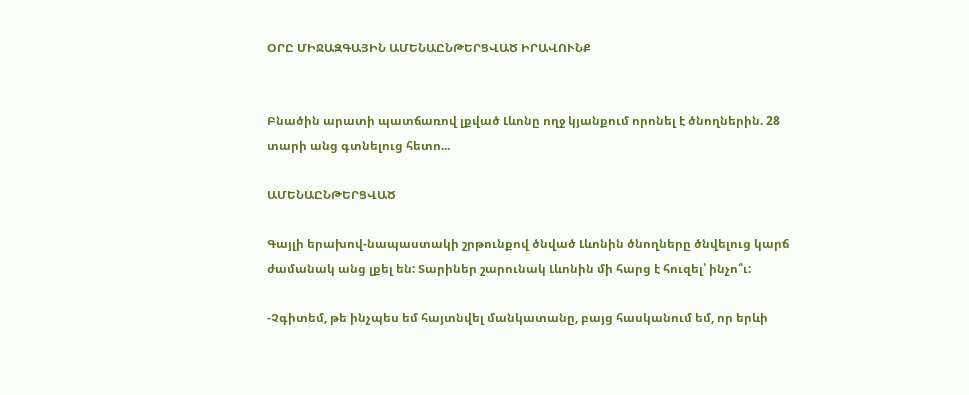ՕՐԸ ՄԻՋԱԶԳԱՅԻՆ ԱՄԵՆԱԸՆԹԵՐՑՎԱԾ ԻՐԱՎՈՒՆՔ


Բնածին արատի պատճառով լքված Լևոնը ողջ կյանքում որոնել է ծնողներին. 28 տարի անց գտնելուց հետո...

ԱՄԵՆԱԸՆԹԵՐՑՎԱԾ

Գայլի երախով-նապաստակի շրթունքով ծնված Լևոնին ծնողները ծնվելուց կարճ ժամանակ անց լքել են: Տարիներ շարունակ Լևոնին մի հարց է հուզել՝ ինչո՞ւ:

-Չգիտեմ, թե ինչպես եմ հայտնվել մանկատանը, բայց հասկանում եմ, որ երևի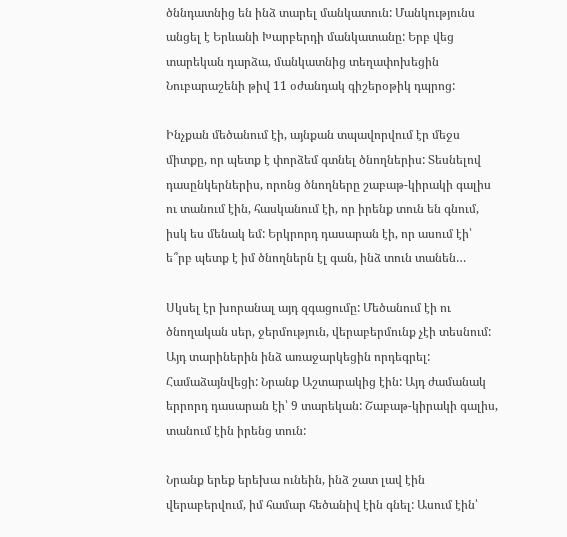ծննդատնից են ինձ տարել մանկատուն: Մանկությունս անցել է Երևանի Խարբերդի մանկատանը: Երբ վեց տարեկան դարձա, մանկատնից տեղափոխեցին Նուբարաշենի թիվ 11 օժանդակ գիշերօթիկ դպրոց:

Ինչքան մեծանում էի, այնքան տպավորվում էր մեջս միտքը, որ պետք է փորձեմ գտնել ծնողներիս: Տեսնելով դասընկերներիս, որոնց ծնողները շաբաթ-կիրակի գալիս ու տանում էին, հասկանում էի, որ իրենք տուն են գնում, իսկ ես մենակ եմ: Երկրորդ դասարան էի, որ ասում էի՝ ե՞րբ պետք է իմ ծնողներն էլ գան, ինձ տուն տանեն…

Սկսել էր խորանալ այդ զգացումը: Մեծանում էի ու ծնողական սեր, ջերմություն, վերաբերմունք չէի տեսնում: Այդ տարիներին ինձ առաջարկեցին որդեգրել: Համաձայնվեցի: Նրանք Աշտարակից էին: Այդ ժամանակ երրորդ դասարան էի՝ 9 տարեկան: Շաբաթ-կիրակի գալիս, տանում էին իրենց տուն:

Նրանք երեք երեխա ունեին, ինձ շատ լավ էին վերաբերվում, իմ համար հեծանիվ էին գնել: Ասում էին՝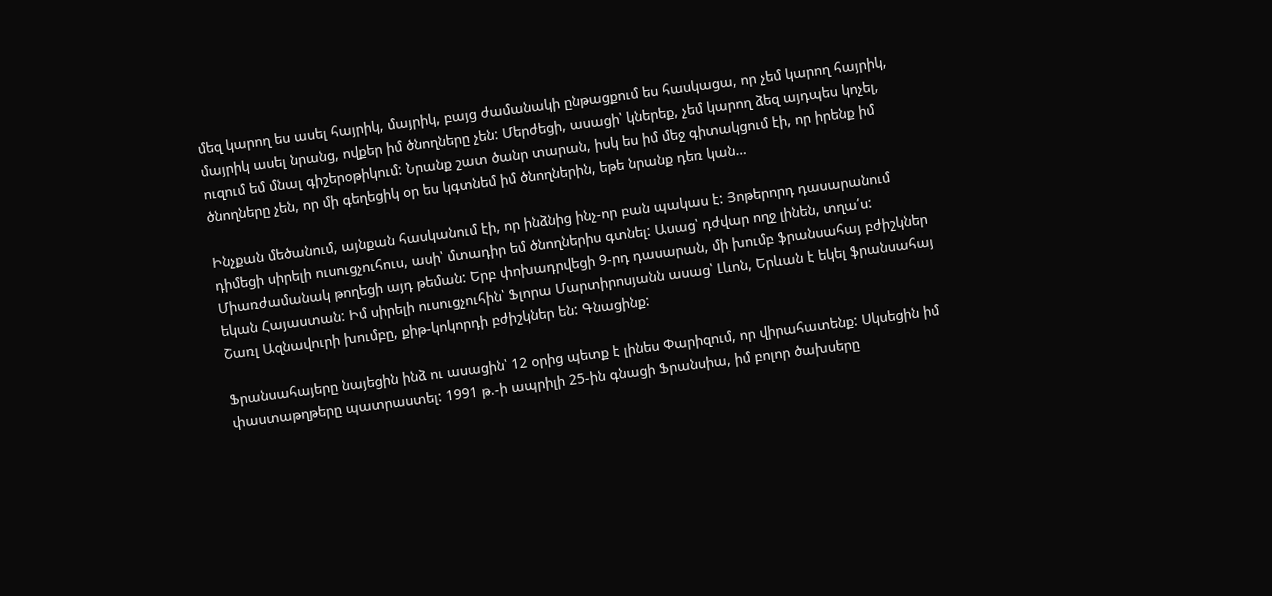մեզ կարող ես ասել հայրիկ, մայրիկ, բայց ժամանակի ընթացքում ես հասկացա, որ չեմ կարող հայրիկ, մայրիկ ասել նրանց, ովքեր իմ ծնողները չեն: Մերժեցի, ասացի՝ կներեք, չեմ կարող ձեզ այդպես կոչել, ուզում եմ մնալ գիշերօթիկում: Նրանք շատ ծանր տարան, իսկ ես իմ մեջ գիտակցում էի, որ իրենք իմ ծնողները չեն, որ մի գեղեցիկ օր ես կգտնեմ իմ ծնողներին, եթե նրանք դեռ կան…

Ինչքան մեծանում, այնքան հասկանում էի, որ ինձնից ինչ-որ բան պակաս է: Յոթերորդ դասարանում դիմեցի սիրելի ուսուցչուհուս, ասի՝ մտադիր եմ ծնողներիս գտնել: Ասաց՝ դժվար ողջ լինեն, տղա՛ս: Միառժամանակ թողեցի այդ թեման: Երբ փոխադրվեցի 9-րդ դասարան, մի խումբ ֆրանսահայ բժիշկներ եկան Հայաստան: Իմ սիրելի ուսուցչուհին՝ Ֆլորա Մարտիրոսյանն ասաց՝ Լևոն, Երևան է եկել ֆրանսահայ Շառլ Ազնավուրի խումբը, քիթ-կոկորդի բժիշկներ են: Գնացինք:

Ֆրանսահայերը նայեցին ինձ ու ասացին՝ 12 օրից պետք է լինես Փարիզում, որ վիրահատենք: Սկսեցին իմ փաստաթղթերը պատրաստել: 1991 թ.-ի ապրիլի 25-ին գնացի Ֆրանսիա, իմ բոլոր ծախսերը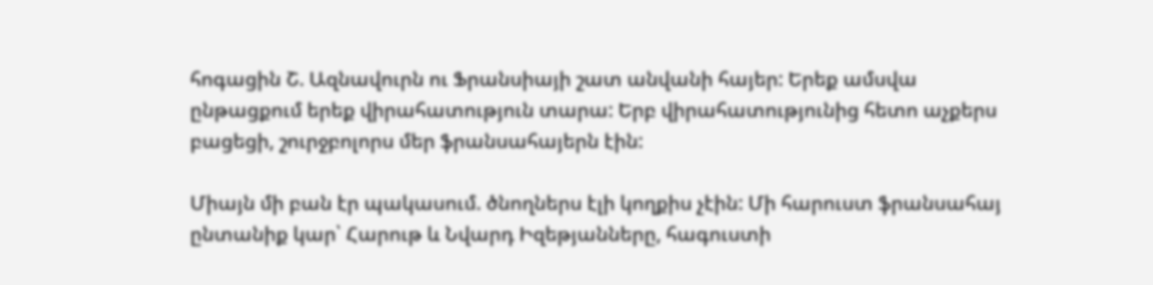հոգացին Շ. Ազնավուրն ու Ֆրանսիայի շատ անվանի հայեր: Երեք ամսվա ընթացքում երեք վիրահատություն տարա: Երբ վիրահատությունից հետո աչքերս բացեցի, շուրջբոլորս մեր ֆրանսահայերն էին:

Միայն մի բան էր պակասում. ծնողներս էլի կողքիս չէին: Մի հարուստ ֆրանսահայ ընտանիք կար՝ Հարութ և Նվարդ Իզեթյանները, հագուստի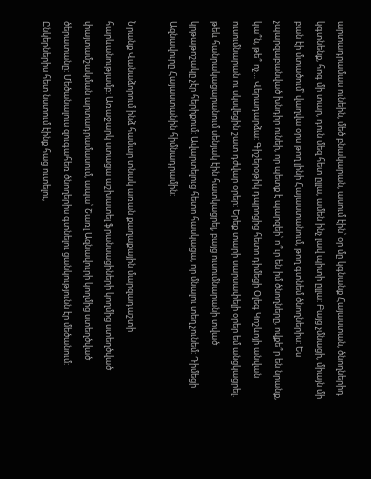արտադրամաս ունեին, մեծ բնակարան, ասում էին՝ օր մը կգնանք Հայաստան, ծնողներիդ կգտնենք, հոգ մի տար, դուն մեզ հետ ըլլա, ամեն ինչ լավ պիտի ըլլա: Բայց չմնացի, միայն մի բան էի մտածում՝ վաղվա օրս թող լինի Հայաստանում, թող գտնեմ ծնողներիս: Ես չպարզաբանված խնդիր ունեի, որ պետք է պարզեի՝ ո՞ւր են իմ ծնողները, ովքե՞ր են նրանք, կա՞ն, թե՞ ոչ… Վերադարձա: Գիշերօթիկ դպրոցից հետո դիմեցի Օլեգ Կոշևոյի անվան ուսումնարան ու սկսվեցին շատ դժվար օրեր: Երեք տարի սարսափելի օրեր եմ անցկացրել. թեև հանրակացարանում սենյակ էին հատկացրել, բայց ուսումնարանի տված կրթաթոշակը չէր հերիքում: Ավարտելուց հետո հասկացա, որ մնալու տեղ չունեմ: Դիմեցի Ազնավուրը Հայաստանին հիմնադրամին:

Նրանք Վանաձորում ինձ համար տնակ առան քաղաքային մարզադաշտի հարևանությամբ: Առաջարկ ստացա աշխատել ֆրանսացիների կողմից ստեղծված փայտամշակման արտադրամասում, ապա՝ Շառլ Ազնավուրի կողմից ստեղծված ծերատանը: Մեծանալուս զուգահեռ ծնողերիս գտնելու ցանկությունն էր մեծանում: Ընկերներիս հետ նստում էինք հաց ուտելու,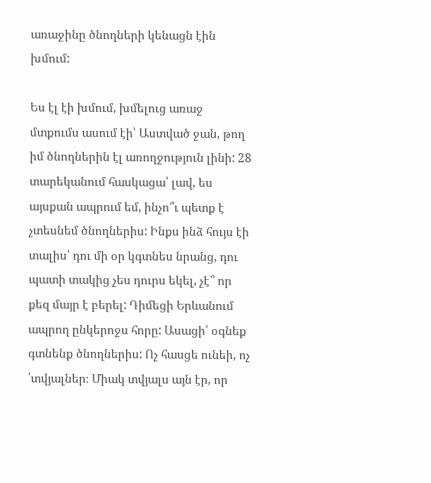առաջինը ծնողների կենացն էին խմում:

Ես էլ էի խմում, խմելուց առաջ մտքումս ասում էի՝ Աստված ջան, թող իմ ծնողներին էլ առողջություն լինի: 28 տարեկանում հասկացա՝ լավ, ես այսքան ապրում եմ, ինչո՞ւ պետք է չտեսնեմ ծնողներիս: Ինքս ինձ հույս էի տալիս՝ դու մի օր կգտնես նրանց, դու պատի տակից չես դուրս եկել, չէ՞ որ քեզ մայր է բերել: Դիմեցի Երևանում ապրող ընկերոջս հորը: Ասացի՝ օգնեք գտնենք ծնողներիս: Ոչ հասցե ունեի, ոչ ՝տվյալներ։ Միակ տվյալս այն էր, որ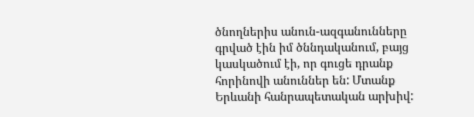ծնողներիս անուն-ազգանունները գրված էին իմ ծննդականում, բայց կասկածում էի, որ գուցե դրանք հորինովի անուններ են: Մտանք Երևանի հանրապետական արխիվ: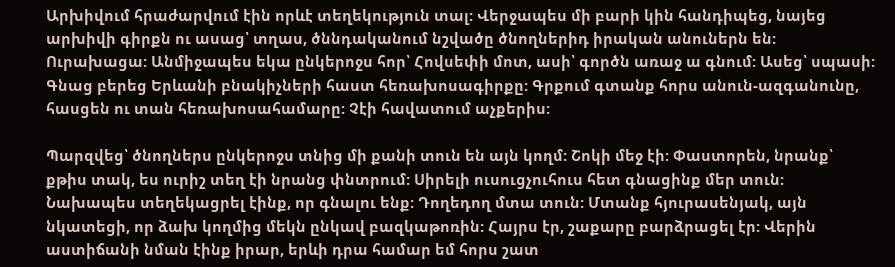Արխիվում հրաժարվում էին որևէ տեղեկություն տալ: Վերջապես մի բարի կին հանդիպեց, նայեց արխիվի գիրքն ու ասաց՝ տղաս, ծննդականում նշվածը ծնողներիդ իրական անուներն են: Ուրախացա: Անմիջապես եկա ընկերոջս հոր՝ Հովսեփի մոտ, ասի՝ գործն առաջ ա գնում: Ասեց՝ սպասի: Գնաց բերեց Երևանի բնակիչների հաստ հեռախոսագիրքը: Գրքում գտանք հորս անուն-ազգանունը, հասցեն ու տան հեռախոսահամարը: Չէի հավատում աչքերիս:

Պարզվեց՝ ծնողներս ընկերոջս տնից մի քանի տուն են այն կողմ: Շոկի մեջ էի: Փաստորեն, նրանք՝ քթիս տակ, ես ուրիշ տեղ էի նրանց փնտրում: Սիրելի ուսուցչուհուս հետ գնացինք մեր տուն: Նախապես տեղեկացրել էինք, որ գնալու ենք: Դողեդող մտա տուն: Մտանք հյուրասենյակ, այն նկատեցի, որ ձախ կողմից մեկն ընկավ բազկաթոռին: Հայրս էր, շաքարը բարձրացել էր: Վերին աստիճանի նման էինք իրար, երևի դրա համար եմ հորս շատ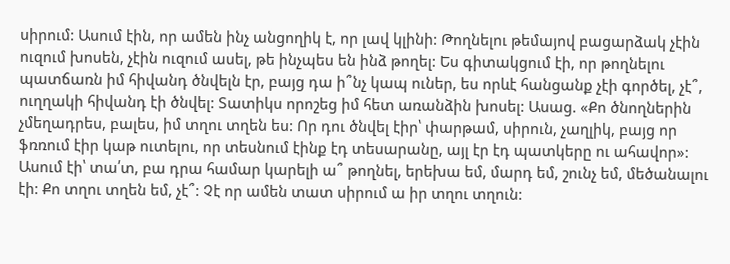սիրում: Ասում էին, որ ամեն ինչ անցողիկ է, որ լավ կլինի: Թողնելու թեմայով բացարձակ չէին ուզում խոսեն, չէին ուզում ասել, թե ինչպես են ինձ թողել: Ես գիտակցում էի, որ թողնելու պատճառն իմ հիվանդ ծնվելն էր, բայց դա ի՞նչ կապ ուներ, ես որևէ հանցանք չէի գործել, չէ՞, ուղղակի հիվանդ էի ծնվել: Տատիկս որոշեց իմ հետ առանձին խոսել: Ասաց. «Քո ծնողներին չմեղադրես, բալես, իմ տղու տղեն ես: Որ դու ծնվել էիր՝ փարթամ, սիրուն, չաղլիկ, բայց որ ֆռռում էիր կաթ ուտելու, որ տեսնում էինք էդ տեսարանը, այլ էր էդ պատկերը ու ահավոր»: Ասում էի՝ տա՛տ, բա դրա համար կարելի ա՞ թողնել, երեխա եմ, մարդ եմ, շունչ եմ, մեծանալու էի: Քո տղու տղեն եմ, չէ՞: Չէ որ ամեն տատ սիրում ա իր տղու տղուն: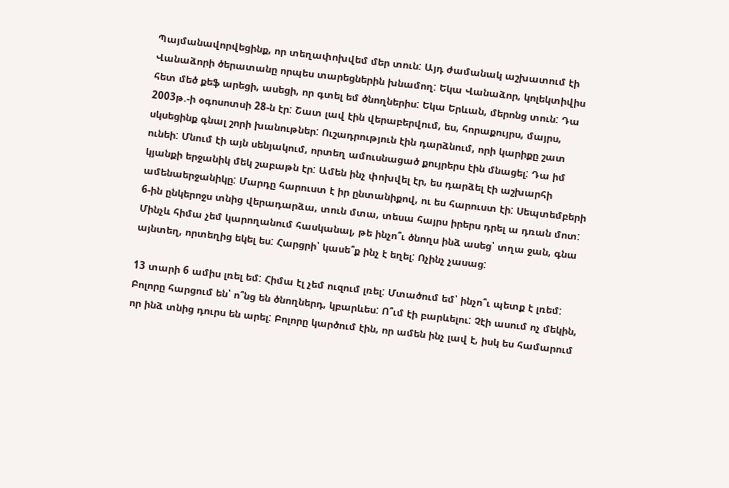Պայմանավորվեցինք, որ տեղափոխվեմ մեր տուն: Այդ ժամանակ աշխատում էի Վանաձորի ծերատանը որպես տարեցներին խնամող: Եկա Վանաձոր, կոլեկտիվիս հետ մեծ քեֆ արեցի, ասեցի, որ գտել եմ ծնողներիս: Եկա Երևան, մերոնց տուն: Դա 2003թ.-ի օգոսոտսի 28-ն էր: Շատ լավ էին վերաբերվում, ես, հորաքույրս, մայրս, սկսեցինք գնալ շորի խանութներ: Ուշադրություն էին դարձնում, որի կարիքը շատ ունեի: Մնում էի այն սենյակում, որտեղ ամուսնացած քույրերս էին մնացել: Դա իմ կյանքի երջանիկ մեկ շաբաթն էր: Ամեն ինչ փոխվել էր, ես դարձել էի աշխարհի ամենաերջանիկը: Մարդը հարուստ է իր ընտանիքով, ու ես հարուստ էի: Սեպտեմբերի 6-ին ընկերոջս տնից վերադարձա, տուն մտա, տեսա հայրս իրերս դրել ա դռան մոտ: Մինչև հիմա չեմ կարողանում հասկանալ, թե ինչո՞ւ ծնողս ինձ ասեց՝ տղա ջան, գնա այնտեղ, որտեղից եկել ես: Հարցրի՝ կասե՞ք ինչ է եղել: Ոչինչ չասաց:

13 տարի 6 ամիս լռել եմ: Հիմա էլ չեմ ուզում լռել: Մտածում եմ՝ ինչո՞ւ պետք է լռեմ: Բոլորը հարցում են՝ ո՞նց են ծնողներդ, կբարևես: Ո՞ւմ էի բարևելու: Չէի ասում ոչ մեկին, որ ինձ տնից դուրս են արել: Բոլորը կարծում էին, որ ամեն ինչ լավ է, իսկ ես համարում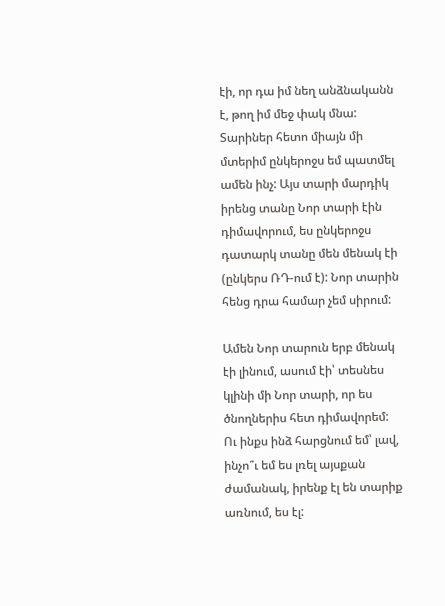էի, որ դա իմ նեղ անձնականն է, թող իմ մեջ փակ մնա: Տարիներ հետո միայն մի մտերիմ ընկերոջս եմ պատմել ամեն ինչ: Այս տարի մարդիկ իրենց տանը Նոր տարի էին դիմավորում, ես ընկերոջս դատարկ տանը մեն մենակ էի (ընկերս ՌԴ-ում է): Նոր տարին հենց դրա համար չեմ սիրում:

Ամեն Նոր տարուն երբ մենակ էի լինում, ասում էի՝ տեսնես կլինի մի Նոր տարի, որ ես ծնողներիս հետ դիմավորեմ: Ու ինքս ինձ հարցնում եմ՝ լավ, ինչո՞ւ եմ ես լռել այսքան ժամանակ, իրենք էլ են տարիք առնում, ես էլ: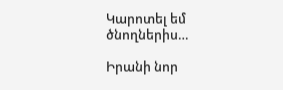Կարոտել եմ ծնողներիս…

Իրանի նոր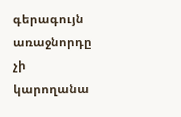գերագույն առաջնորդը չի կարողանա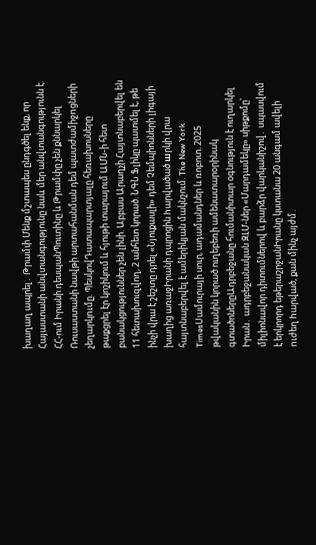խաղաղ ապրել․ Թրամփ Մենք մշտապես ընդգծել ենք, որ Հայաստանի անվտանգությունը նաև մեր անվտանգությունն է. ՀՀ-ում Իրանի դեսպանՊուտինը և Թրամփը չեն քննարկել Ռուսաստանի նավթի արտահանման դեմ պատժամիջnցների չեղարկnւմը. ՊեսկովԴատապարտյալը հեռախոսները թաքցրել էր կոշիկում և հյութի տարայում ԱՄՆ-ի հետ բանակցություններ չեն լինի. Աբբաս Արաղչի Հայտնաբերվել են 11 հետախուզվող, 2 անհետ կորած. ՆԳՆ Ֆլիկը պատմել է, թե ինչի վրա է շեշտը դրել «Նյուքասլի» դեմ Չեմպիոնների լիգայի խաղից առաջԻրանի դպրոցին hարվածած шրկի վրա հայտնաբերվել է ամերիկյան մակնշում. The New York TimesՍամուրայի սուր, ադամանդներ և ռոբոտ. 2025 թվականին կորած ուղեբեռի ամենատարօրինակ գտածոներըԱդրբեջանը հումանիտար օգնություն է ուղարկել Իրան․ ադրբեջանական ԶԼՄ-ներ «Մարդամեկը» սիթքոմը՝ միլիոնավոր դիտումներով և բարձր վարկանիշով․ սպասվում է երկրորդ եթերաշրջանԻրանը կստանա 20 անգամ ավելի nւժեղ hարված, քան մինչ այժմ․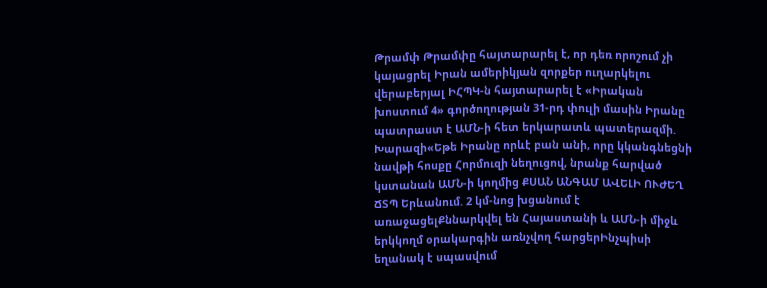Թրամփ Թրամփը հայտարարել է, որ դեռ որոշում չի կայացրել Իրան ամերիկյան զորքեր ուղարկելու վերաբերյալ ԻՀՊԿ-ն հայտարարել է «Իրական խոստում 4» գործողության 31-րդ փուլի մասին Իրանը պատրաստ է ԱՄՆ-ի հետ երկարատև պատերազմի. Խարազի«Եթե Իրանը որևէ բան անի, որը կկանգնեցնի նավթի հոսքը Հորմուզի նեղուցով, նրանք հարված կստանան ԱՄՆ-ի կողմից ՔՍԱՆ ԱՆԳԱՄ ԱՎԵԼԻ ՈՒԺԵՂ ՃՏՊ Երևանում. 2 կմ-նոց խցանում է առաջացելՔննարկվել են Հայաստանի և ԱՄՆ-ի միջև երկկողմ օրակարգին առնչվող հարցերԻնչպիսի եղանակ է սպասվում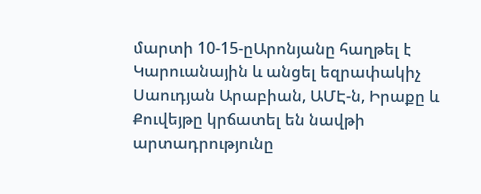մարտի 10-15-ըԱրոնյանը հաղթել է Կարուանային և անցել եզրափակիչ Սաուդյան Արաբիան, ԱՄԷ-ն, Իրաքը և Քուվեյթը կրճատել են նավթի արտադրությունը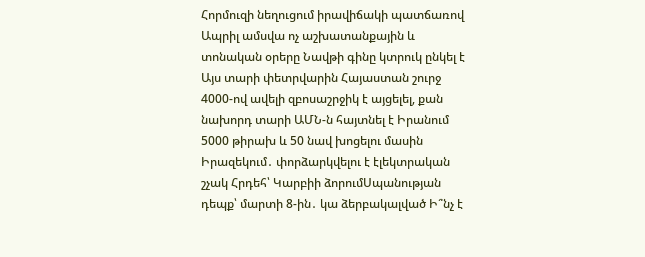Հորմուզի նեղուցում իրավիճակի պատճառով Ապրիլ ամսվա ոչ աշխատանքային և տոնական օրերը Նավթի գինը կտրուկ ընկել է Այս տարի փետրվարին Հայաստան շուրջ 4000-ով ավելի զբոսաշրջիկ է այցելել, քան նախորդ տարի ԱՄՆ-ն հայտնել է Իրանում 5000 թիրախ և 50 նավ խոցելու մասին Իրազեկում․ փորձարկվելու է էլեկտրական շչակ Հրդեհ՝ Կարբիի ձորումՍպանության դեպք՝ մարտի 8-ին․ կա ձերբակալված Ի՞նչ է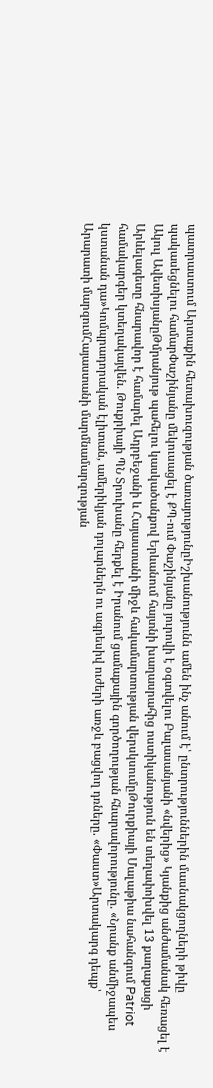պատրաստում Արտաքին հետախուզության ծառայությունըԻշխանությունն ամեն ինչ անում է՝ ընտրություններին մասնակցողների թիվը պակասեցնելու համարՓաշինյանը մեկուսացել է ՔՊ-ում Փաշինյանը յուրովի է օգտվելու Բալասանյանի «նվերից» Կյանքից անժամանակ հեռացել է Ակուլ ԱվետիսյանըԹմրանյութ պահելու կասկածանքով Երևանում հայտնի խաղասրահից ոստիկանություն են տեղափոխվել 13 քաղաքացի Արևելագետը հնարավոր է համարել Ադրբեջանի և Հայաստանի միջև հակամարտության վերսկսումըԹուրքիայի Մալաթիա նահանգում Patriot համակարգեր կտեղակայվեն. Թուքրիայի ՊՆ Տրուխանը հերքել է Իրանում ցամաքային գործողության հնարավորությունը. «Նրանք անմիջապես կստանան դա»Կոմպրադորական էլիտան, ամերիկյան դոլարներն ու ագրեսիվ ուժերի առջև բացվող դռները. «Փաստ»Արտակարգ դեպք՝ Արարատի մարզումՀայաստանի մարմնամարզության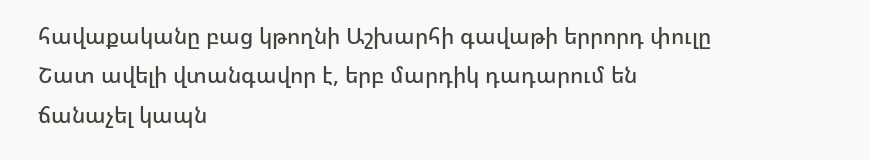հավաքականը բաց կթողնի Աշխարհի գավաթի երրորդ փուլը Շատ ավելի վտանգավոր է, երբ մարդիկ դադարում են ճանաչել կապն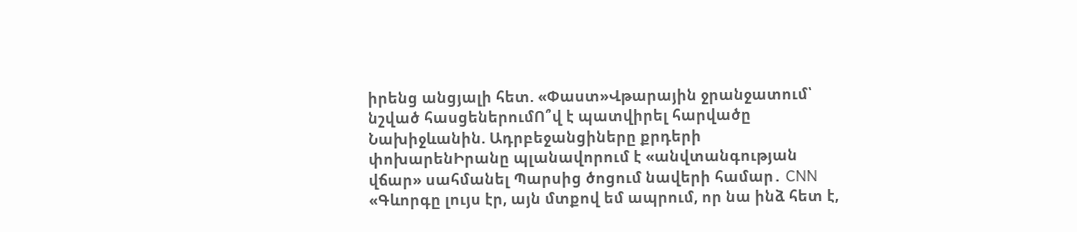իրենց անցյալի հետ. «Փաստ»Վթարային ջրանջատում՝ նշված հասցեներումՈ՞վ է պատվիրել հարվածը Նախիջևանին. Ադրբեջանցիները քրդերի փոխարենԻրանը պլանավորում է «անվտանգության վճար» սահմանել Պարսից ծոցում նավերի համար․ CNN «Գևորգը լույս էր, այն մտքով եմ ապրում, որ նա ինձ հետ է,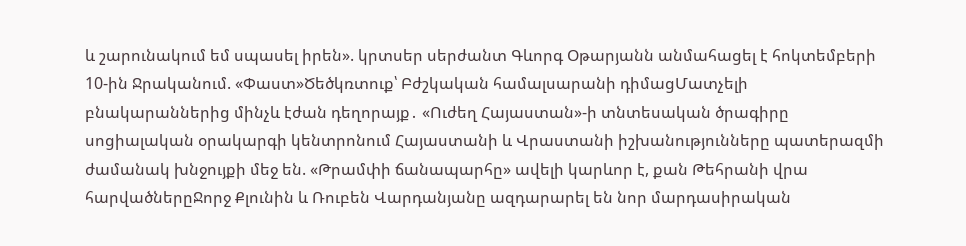և շարունակում եմ սպասել իրեն». կրտսեր սերժանտ Գևորգ Օթարյանն անմահացել է հոկտեմբերի 10-ին Ջրականում. «Փաստ»Ծեծկռտուք՝ Բժշկական համալսարանի դիմացՄատչելի բնակարաններից մինչև էժան դեղորայք․ «Ուժեղ Հայաստան»-ի տնտեսական ծրագիրը սոցիալական օրակարգի կենտրոնում Հայաստանի և Վրաստանի իշխանությունները պատերազմի ժամանակ խնջույքի մեջ են. «Թրամփի ճանապարհը» ավելի կարևոր է, քան Թեհրանի վրա հարվածներըՋորջ Քլունին և Ռուբեն Վարդանյանը ազդարարել են նոր մարդասիրական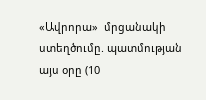«Ավրորա»  մրցանակի ստեղծումը. պատմության այս օրը (10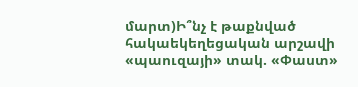մարտ)Ի՞նչ է թաքնված հակաեկեղեցական արշավի «պաուզայի» տակ. «Փաստ»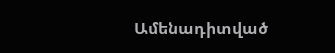Ամենադիտված